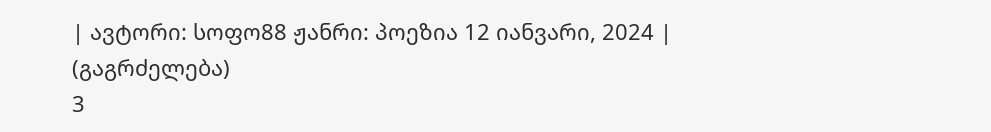| ავტორი: სოფო88 ჟანრი: პოეზია 12 იანვარი, 2024 |
(გაგრძელება)
3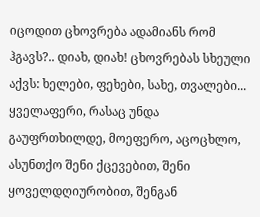იცოდით ცხოვრება ადამიანს რომ ჰგავს?.. დიახ, დიახ! ცხოვრებას სხეული აქვს: ხელები, ფეხები, სახე, თვალები... ყველაფერი, რასაც უნდა გაუფრთხილდე, მოეფერო, აცოცხლო, ასუნთქო შენი ქცევებით, შენი ყოველდღიურობით, შენგან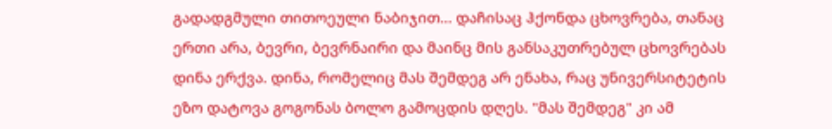გადადგმული თითოეული ნაბიჯით... დაჩისაც ჰქონდა ცხოვრება, თანაც ერთი არა, ბევრი, ბევრნაირი და მაინც მის განსაკუთრებულ ცხოვრებას დინა ერქვა. დინა, რომელიც მას შემდეგ არ ენახა, რაც უნივერსიტეტის ეზო დატოვა გოგონას ბოლო გამოცდის დღეს. "მას შემდეგ" კი ამ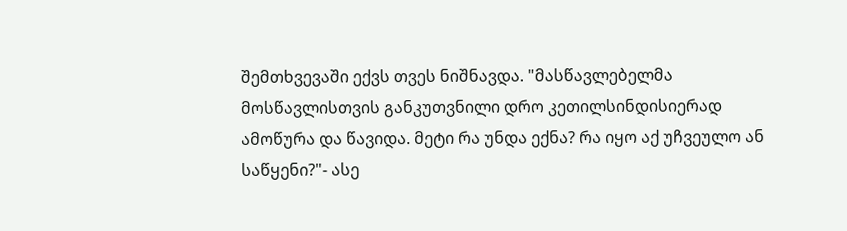შემთხვევაში ექვს თვეს ნიშნავდა. "მასწავლებელმა მოსწავლისთვის განკუთვნილი დრო კეთილსინდისიერად ამოწურა და წავიდა. მეტი რა უნდა ექნა? რა იყო აქ უჩვეულო ან საწყენი?"- ასე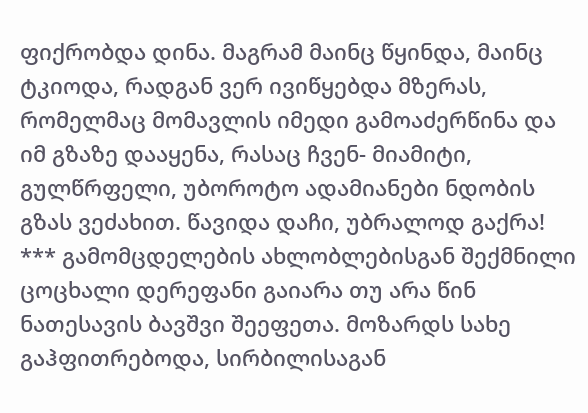ფიქრობდა დინა. მაგრამ მაინც წყინდა, მაინც ტკიოდა, რადგან ვერ ივიწყებდა მზერას, რომელმაც მომავლის იმედი გამოაძერწინა და იმ გზაზე დააყენა, რასაც ჩვენ- მიამიტი, გულწრფელი, უბოროტო ადამიანები ნდობის გზას ვეძახით. წავიდა დაჩი, უბრალოდ გაქრა! *** გამომცდელების ახლობლებისგან შექმნილი ცოცხალი დერეფანი გაიარა თუ არა წინ ნათესავის ბავშვი შეეფეთა. მოზარდს სახე გაჰფითრებოდა, სირბილისაგან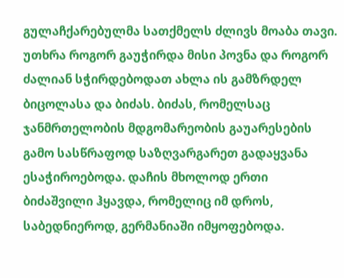გულაჩქარებულმა სათქმელს ძლივს მოაბა თავი. უთხრა როგორ გაუჭირდა მისი პოვნა და როგორ ძალიან სჭირდებოდათ ახლა ის გამზრდელ ბიცოლასა და ბიძას. ბიძას, რომელსაც ჯანმრთელობის მდგომარეობის გაუარესების გამო სასწრაფოდ საზღვარგარეთ გადაყვანა ესაჭიროებოდა. დაჩის მხოლოდ ერთი ბიძაშვილი ჰყავდა, რომელიც იმ დროს, საბედნიეროდ, გერმანიაში იმყოფებოდა.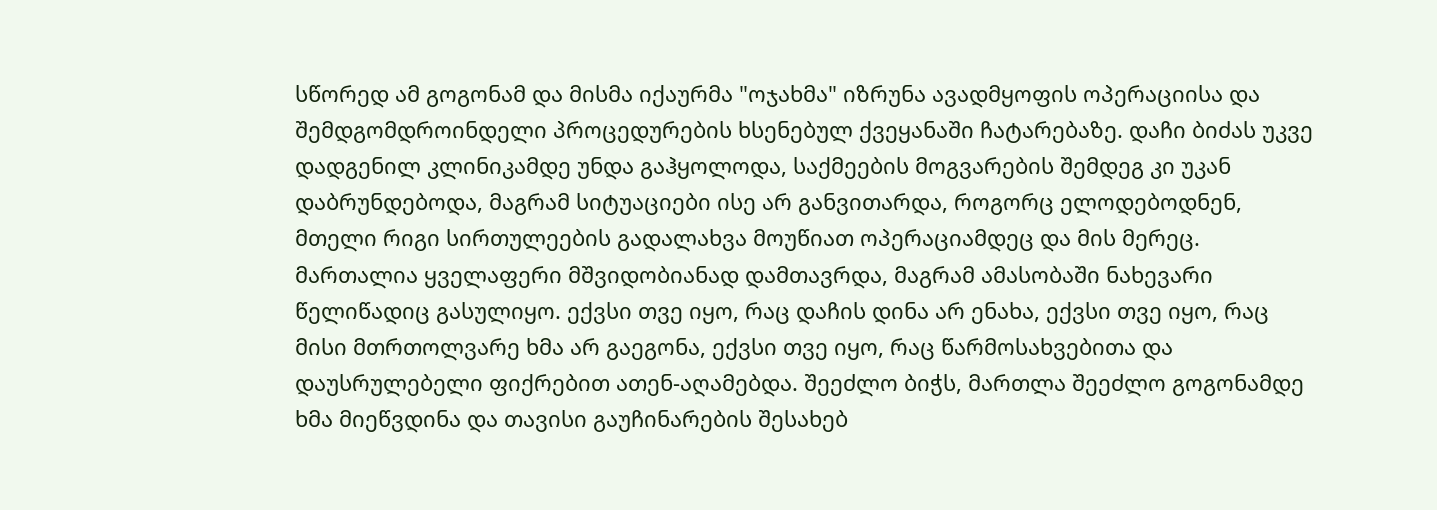სწორედ ამ გოგონამ და მისმა იქაურმა "ოჯახმა" იზრუნა ავადმყოფის ოპერაციისა და შემდგომდროინდელი პროცედურების ხსენებულ ქვეყანაში ჩატარებაზე. დაჩი ბიძას უკვე დადგენილ კლინიკამდე უნდა გაჰყოლოდა, საქმეების მოგვარების შემდეგ კი უკან დაბრუნდებოდა, მაგრამ სიტუაციები ისე არ განვითარდა, როგორც ელოდებოდნენ, მთელი რიგი სირთულეების გადალახვა მოუწიათ ოპერაციამდეც და მის მერეც. მართალია ყველაფერი მშვიდობიანად დამთავრდა, მაგრამ ამასობაში ნახევარი წელიწადიც გასულიყო. ექვსი თვე იყო, რაც დაჩის დინა არ ენახა, ექვსი თვე იყო, რაც მისი მთრთოლვარე ხმა არ გაეგონა, ექვსი თვე იყო, რაც წარმოსახვებითა და დაუსრულებელი ფიქრებით ათენ-აღამებდა. შეეძლო ბიჭს, მართლა შეეძლო გოგონამდე ხმა მიეწვდინა და თავისი გაუჩინარების შესახებ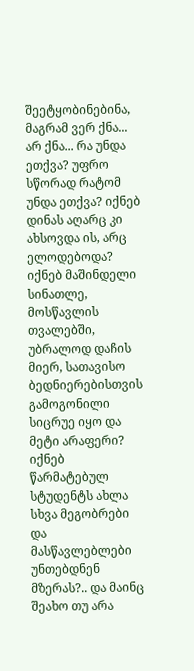შეეტყობინებინა, მაგრამ ვერ ქნა... არ ქნა... რა უნდა ეთქვა? უფრო სწორად რატომ უნდა ეთქვა? იქნებ დინას აღარც კი ახსოვდა ის, არც ელოდებოდა? იქნებ მაშინდელი სინათლე, მოსწავლის თვალებში, უბრალოდ დაჩის მიერ, სათავისო ბედნიერებისთვის გამოგონილი სიცრუე იყო და მეტი არაფერი? იქნებ წარმატებულ სტუდენტს ახლა სხვა მეგობრები და მასწავლებლები უნთებდნენ მზერას?.. და მაინც შეახო თუ არა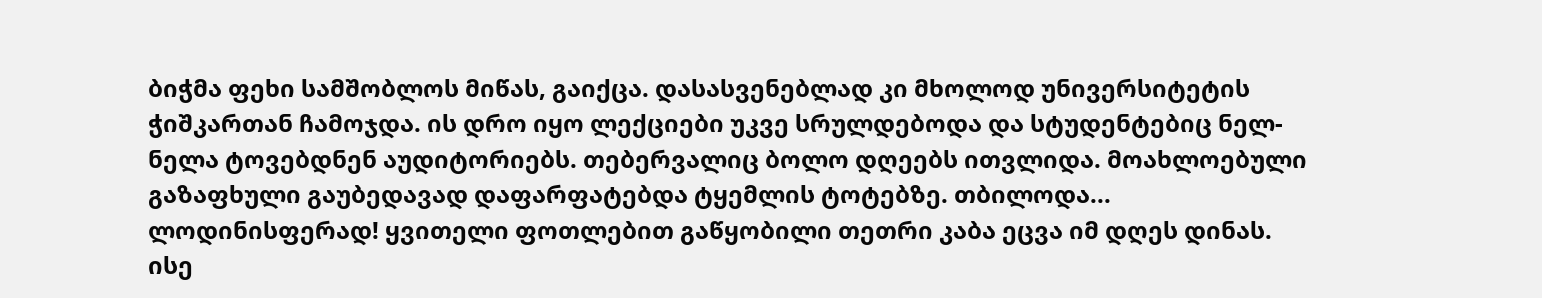ბიჭმა ფეხი სამშობლოს მიწას, გაიქცა. დასასვენებლად კი მხოლოდ უნივერსიტეტის ჭიშკართან ჩამოჯდა. ის დრო იყო ლექციები უკვე სრულდებოდა და სტუდენტებიც ნელ-ნელა ტოვებდნენ აუდიტორიებს. თებერვალიც ბოლო დღეებს ითვლიდა. მოახლოებული გაზაფხული გაუბედავად დაფარფატებდა ტყემლის ტოტებზე. თბილოდა... ლოდინისფერად! ყვითელი ფოთლებით გაწყობილი თეთრი კაბა ეცვა იმ დღეს დინას. ისე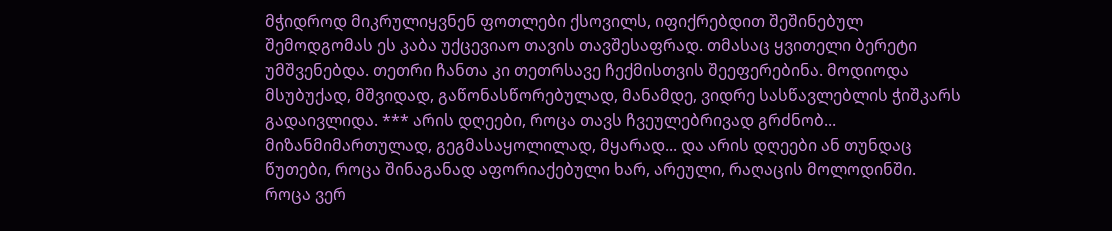მჭიდროდ მიკრულიყვნენ ფოთლები ქსოვილს, იფიქრებდით შეშინებულ შემოდგომას ეს კაბა უქცევიაო თავის თავშესაფრად. თმასაც ყვითელი ბერეტი უმშვენებდა. თეთრი ჩანთა კი თეთრსავე ჩექმისთვის შეეფერებინა. მოდიოდა მსუბუქად, მშვიდად, გაწონასწორებულად, მანამდე, ვიდრე სასწავლებლის ჭიშკარს გადაივლიდა. *** არის დღეები, როცა თავს ჩვეულებრივად გრძნობ... მიზანმიმართულად, გეგმასაყოლილად, მყარად... და არის დღეები ან თუნდაც წუთები, როცა შინაგანად აფორიაქებული ხარ, არეული, რაღაცის მოლოდინში. როცა ვერ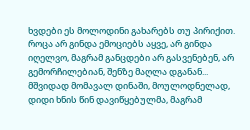ხვდები ეს მოლოდინი გახარებს თუ პირიქით. როცა არ გინდა ემოციებს აყვე, არ გინდა იღელვო, მაგრამ განცდები არ გასვენებენ, არ გემორჩილებიან, შენზე მაღლა დგანან... მშვიდად მომავალ დინაში, მოულოდნელად, დიდი ხნის წინ დავიწყებულმა, მაგრამ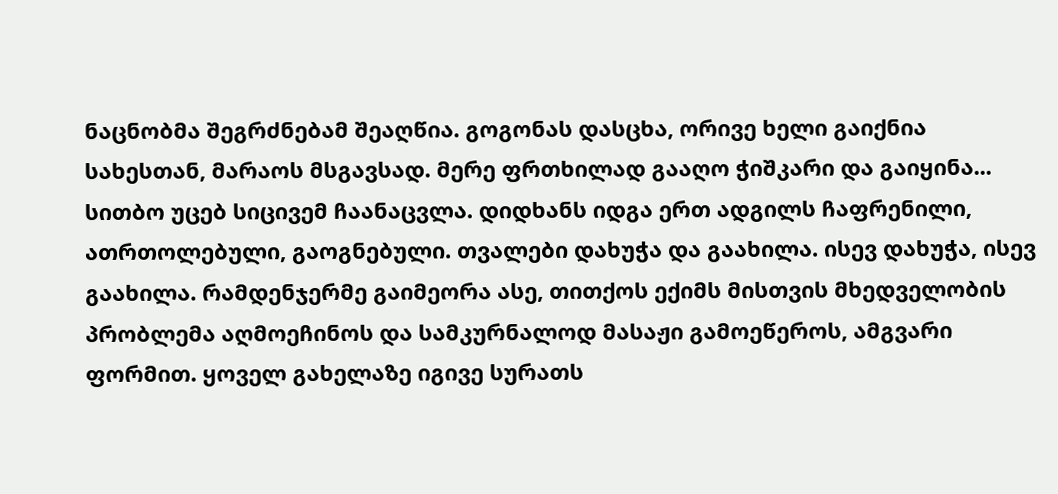ნაცნობმა შეგრძნებამ შეაღწია. გოგონას დასცხა, ორივე ხელი გაიქნია სახესთან, მარაოს მსგავსად. მერე ფრთხილად გააღო ჭიშკარი და გაიყინა... სითბო უცებ სიცივემ ჩაანაცვლა. დიდხანს იდგა ერთ ადგილს ჩაფრენილი, ათრთოლებული, გაოგნებული. თვალები დახუჭა და გაახილა. ისევ დახუჭა, ისევ გაახილა. რამდენჯერმე გაიმეორა ასე, თითქოს ექიმს მისთვის მხედველობის პრობლემა აღმოეჩინოს და სამკურნალოდ მასაჟი გამოეწეროს, ამგვარი ფორმით. ყოველ გახელაზე იგივე სურათს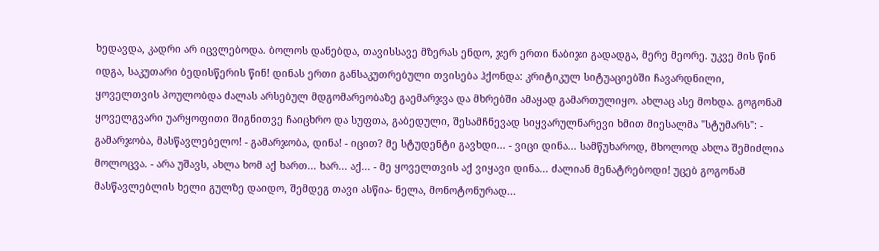ხედავდა, კადრი არ იცვლებოდა. ბოლოს დანებდა, თავისსავე მზერას ენდო, ჯერ ერთი ნაბიჯი გადადგა, მერე მეორე. უკვე მის წინ იდგა, საკუთარი ბედისწერის წინ! დინას ერთი განსაკუთრებული თვისება ჰქონდა: კრიტიკულ სიტუაციებში ჩავარდნილი, ყოველთვის პოულობდა ძალას არსებულ მდგომარეობაზე გაემარჯვა და მხრებში ამაყად გამართულიყო. ახლაც ასე მოხდა. გოგონამ ყოველგვარი უარყოფითი შიგნითვე ჩაიცხრო და სუფთა, გაბედული, შესამჩნევად სიყვარულნარევი ხმით მიესალმა "სტუმარს": - გამარჯობა, მასწავლებელო! - გამარჯობა, დინა! - იცით? მე სტუდენტი გავხდი... - ვიცი დინა... სამწუხაროდ, მხოლოდ ახლა შემიძლია მოლოცვა. - არა უშავს, ახლა ხომ აქ ხართ... ხარ... აქ... - მე ყოველთვის აქ ვიყავი დინა... ძალიან მენატრებოდი! უცებ გოგონამ მასწავლებლის ხელი გულზე დაიდო, შემდეგ თავი ასწია- ნელა, მონოტონურად...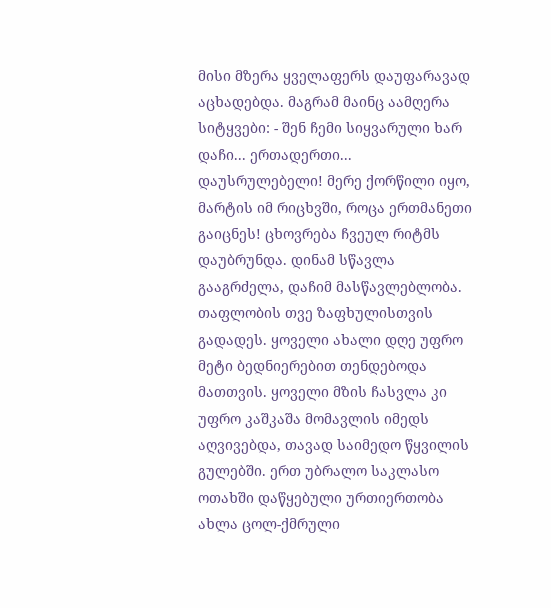მისი მზერა ყველაფერს დაუფარავად აცხადებდა. მაგრამ მაინც აამღერა სიტყვები: - შენ ჩემი სიყვარული ხარ დაჩი... ერთადერთი... დაუსრულებელი! მერე ქორწილი იყო, მარტის იმ რიცხვში, როცა ერთმანეთი გაიცნეს! ცხოვრება ჩვეულ რიტმს დაუბრუნდა. დინამ სწავლა გააგრძელა, დაჩიმ მასწავლებლობა. თაფლობის თვე ზაფხულისთვის გადადეს. ყოველი ახალი დღე უფრო მეტი ბედნიერებით თენდებოდა მათთვის. ყოველი მზის ჩასვლა კი უფრო კაშკაშა მომავლის იმედს აღვივებდა, თავად საიმედო წყვილის გულებში. ერთ უბრალო საკლასო ოთახში დაწყებული ურთიერთობა ახლა ცოლ-ქმრული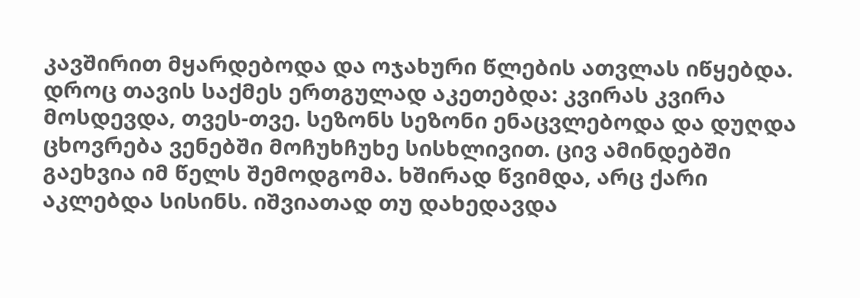კავშირით მყარდებოდა და ოჯახური წლების ათვლას იწყებდა. დროც თავის საქმეს ერთგულად აკეთებდა: კვირას კვირა მოსდევდა, თვეს-თვე. სეზონს სეზონი ენაცვლებოდა და დუღდა ცხოვრება ვენებში მოჩუხჩუხე სისხლივით. ცივ ამინდებში გაეხვია იმ წელს შემოდგომა. ხშირად წვიმდა, არც ქარი აკლებდა სისინს. იშვიათად თუ დახედავდა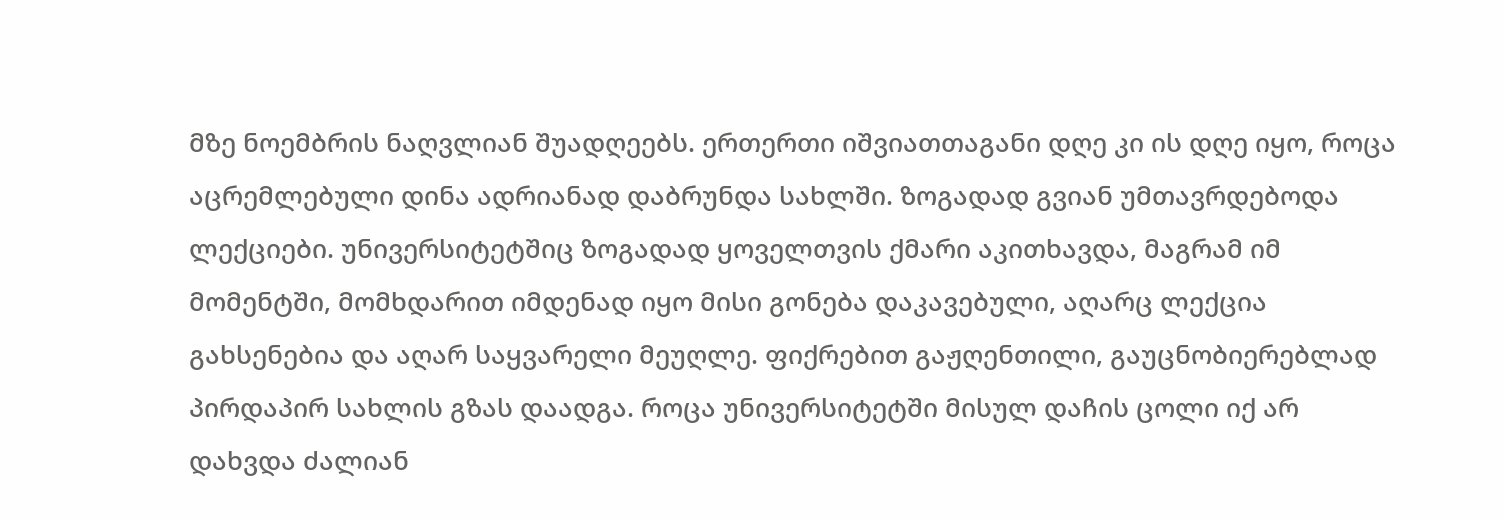მზე ნოემბრის ნაღვლიან შუადღეებს. ერთერთი იშვიათთაგანი დღე კი ის დღე იყო, როცა აცრემლებული დინა ადრიანად დაბრუნდა სახლში. ზოგადად გვიან უმთავრდებოდა ლექციები. უნივერსიტეტშიც ზოგადად ყოველთვის ქმარი აკითხავდა, მაგრამ იმ მომენტში, მომხდარით იმდენად იყო მისი გონება დაკავებული, აღარც ლექცია გახსენებია და აღარ საყვარელი მეუღლე. ფიქრებით გაჟღენთილი, გაუცნობიერებლად პირდაპირ სახლის გზას დაადგა. როცა უნივერსიტეტში მისულ დაჩის ცოლი იქ არ დახვდა ძალიან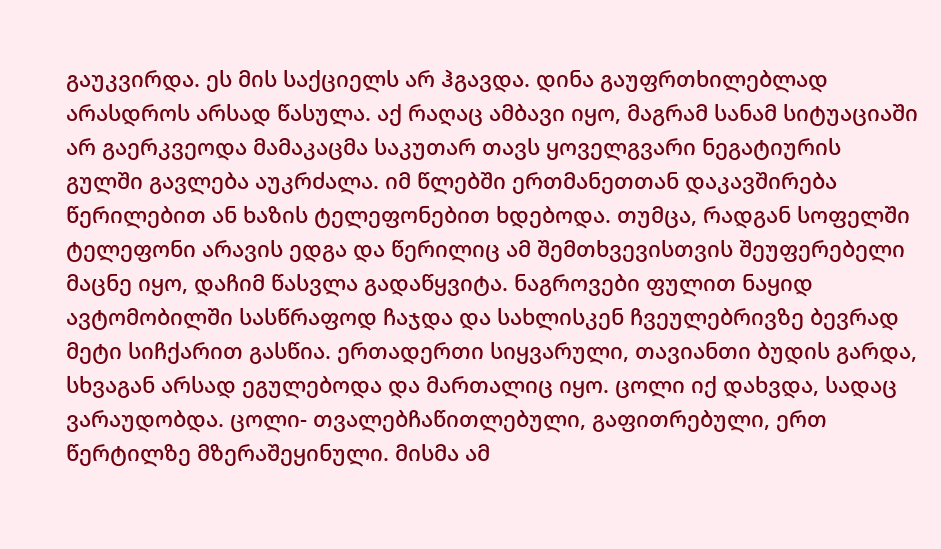გაუკვირდა. ეს მის საქციელს არ ჰგავდა. დინა გაუფრთხილებლად არასდროს არსად წასულა. აქ რაღაც ამბავი იყო, მაგრამ სანამ სიტუაციაში არ გაერკვეოდა მამაკაცმა საკუთარ თავს ყოველგვარი ნეგატიურის გულში გავლება აუკრძალა. იმ წლებში ერთმანეთთან დაკავშირება წერილებით ან ხაზის ტელეფონებით ხდებოდა. თუმცა, რადგან სოფელში ტელეფონი არავის ედგა და წერილიც ამ შემთხვევისთვის შეუფერებელი მაცნე იყო, დაჩიმ წასვლა გადაწყვიტა. ნაგროვები ფულით ნაყიდ ავტომობილში სასწრაფოდ ჩაჯდა და სახლისკენ ჩვეულებრივზე ბევრად მეტი სიჩქარით გასწია. ერთადერთი სიყვარული, თავიანთი ბუდის გარდა, სხვაგან არსად ეგულებოდა და მართალიც იყო. ცოლი იქ დახვდა, სადაც ვარაუდობდა. ცოლი- თვალებჩაწითლებული, გაფითრებული, ერთ წერტილზე მზერაშეყინული. მისმა ამ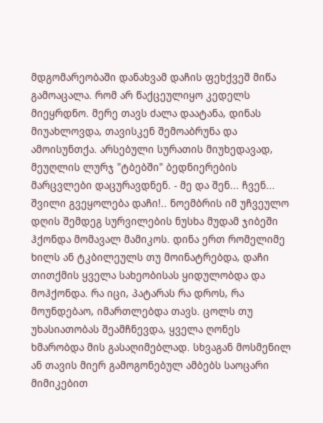მდგომარეობაში დანახვამ დაჩის ფეხქვეშ მიწა გამოაცალა. რომ არ წაქცეულიყო კედელს მიეყრდნო. მერე თავს ძალა დაატანა, დინას მიუახლოვდა, თავისკენ შემოაბრუნა და ამოისუნთქა. არსებული სურათის მიუხედავად, მეუღლის ლურჯ "ტბებში" ბედნიერების მარცვლები დაცურავდნენ. - მე და შენ... ჩვენ... შვილი გვეყოლება დაჩი!.. ნოემბრის იმ უჩვეულო დღის შემდეგ სურვილების ნუსხა მუდამ ჯიბეში ჰქონდა მომავალ მამიკოს. დინა ერთ რომელიმე ხილს ან ტკბილეულს თუ მოინატრებდა, დაჩი თითქმის ყველა სახეობისას ყიდულობდა და მოჰქონდა. რა იცი, პატარას რა დროს, რა მოუნდებაო, იმართლებდა თავს. ცოლს თუ უხასიათობას შეამჩნევდა, ყველა ღონეს ხმარობდა მის გასაღიმებლად. სხვაგან მოსმენილ ან თავის მიერ გამოგონებულ ამბებს საოცარი მიმიკებით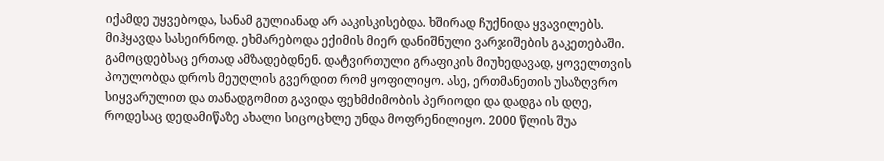იქამდე უყვებოდა, სანამ გულიანად არ ააკისკისებდა. ხშირად ჩუქნიდა ყვავილებს. მიჰყავდა სასეირნოდ. ეხმარებოდა ექიმის მიერ დანიშნული ვარჯიშების გაკეთებაში. გამოცდებსაც ერთად ამზადებდნენ. დატვირთული გრაფიკის მიუხედავად, ყოველთვის პოულობდა დროს მეუღლის გვერდით რომ ყოფილიყო. ასე, ერთმანეთის უსაზღვრო სიყვარულით და თანადგომით გავიდა ფეხმძიმობის პერიოდი და დადგა ის დღე, როდესაც დედამიწაზე ახალი სიცოცხლე უნდა მოფრენილიყო. 2000 წლის შუა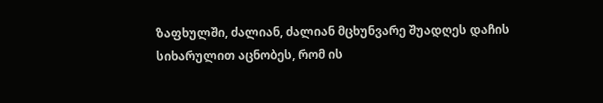ზაფხულში, ძალიან, ძალიან მცხუნვარე შუადღეს დაჩის სიხარულით აცნობეს, რომ ის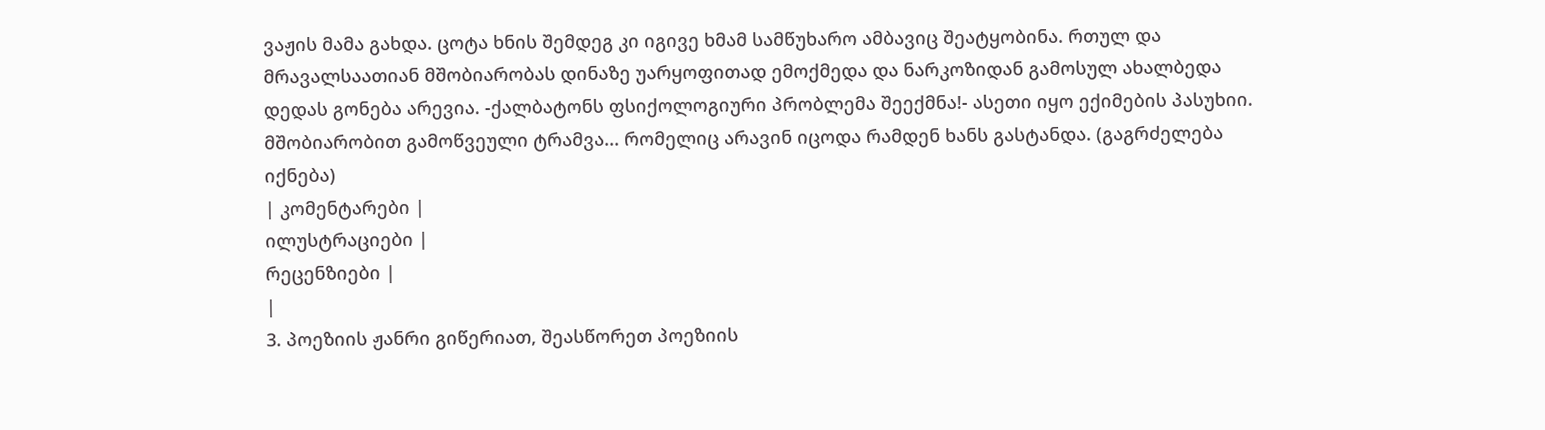ვაჟის მამა გახდა. ცოტა ხნის შემდეგ კი იგივე ხმამ სამწუხარო ამბავიც შეატყობინა. რთულ და მრავალსაათიან მშობიარობას დინაზე უარყოფითად ემოქმედა და ნარკოზიდან გამოსულ ახალბედა დედას გონება არევია. -ქალბატონს ფსიქოლოგიური პრობლემა შეექმნა!- ასეთი იყო ექიმების პასუხიი. მშობიარობით გამოწვეული ტრამვა... რომელიც არავინ იცოდა რამდენ ხანს გასტანდა. (გაგრძელება იქნება)
| კომენტარები |
ილუსტრაციები |
რეცენზიები |
|
3. პოეზიის ჟანრი გიწერიათ, შეასწორეთ პოეზიის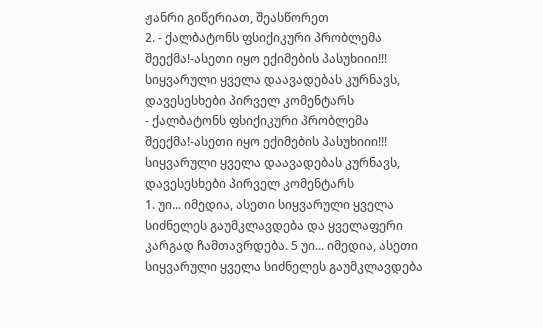ჟანრი გიწერიათ, შეასწორეთ
2. - ქალბატონს ფსიქიკური პრობლემა შეექმა!-ასეთი იყო ექიმების პასუხიიი!!! სიყვარული ყველა დაავადებას კურნავს, დავესესხები პირველ კომენტარს
- ქალბატონს ფსიქიკური პრობლემა შეექმა!-ასეთი იყო ექიმების პასუხიიი!!! სიყვარული ყველა დაავადებას კურნავს, დავესესხები პირველ კომენტარს
1. უი... იმედია, ასეთი სიყვარული ყველა სიძნელეს გაუმკლავდება და ყველაფერი კარგად ჩამთავრდება. 5 უი... იმედია, ასეთი სიყვარული ყველა სიძნელეს გაუმკლავდება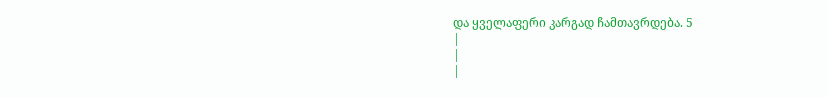და ყველაფერი კარგად ჩამთავრდება. 5
|
|
|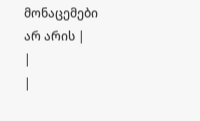მონაცემები არ არის |
|
|